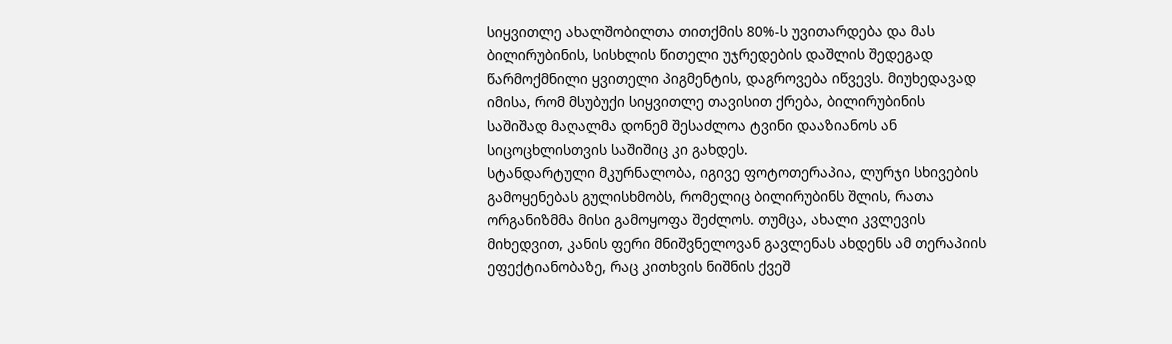სიყვითლე ახალშობილთა თითქმის 80%-ს უვითარდება და მას ბილირუბინის, სისხლის წითელი უჯრედების დაშლის შედეგად წარმოქმნილი ყვითელი პიგმენტის, დაგროვება იწვევს. მიუხედავად იმისა, რომ მსუბუქი სიყვითლე თავისით ქრება, ბილირუბინის საშიშად მაღალმა დონემ შესაძლოა ტვინი დააზიანოს ან სიცოცხლისთვის საშიშიც კი გახდეს.
სტანდარტული მკურნალობა, იგივე ფოტოთერაპია, ლურჯი სხივების გამოყენებას გულისხმობს, რომელიც ბილირუბინს შლის, რათა ორგანიზმმა მისი გამოყოფა შეძლოს. თუმცა, ახალი კვლევის მიხედვით, კანის ფერი მნიშვნელოვან გავლენას ახდენს ამ თერაპიის ეფექტიანობაზე, რაც კითხვის ნიშნის ქვეშ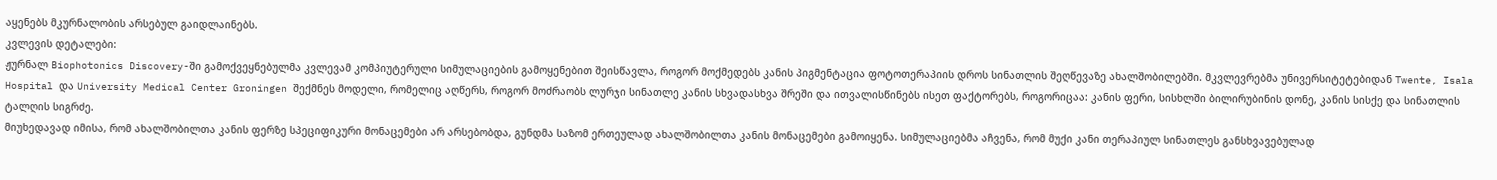აყენებს მკურნალობის არსებულ გაიდლაინებს.
კვლევის დეტალები:
ჟურნალ Biophotonics Discovery-ში გამოქვეყნებულმა კვლევამ კომპიუტერული სიმულაციების გამოყენებით შეისწავლა, როგორ მოქმედებს კანის პიგმენტაცია ფოტოთერაპიის დროს სინათლის შეღწევაზე ახალშობილებში. მკვლევრებმა უნივერსიტეტებიდან Twente, Isala Hospital და University Medical Center Groningen შექმნეს მოდელი, რომელიც აღწერს, როგორ მოძრაობს ლურჯი სინათლე კანის სხვადასხვა შრეში და ითვალისწინებს ისეთ ფაქტორებს, როგორიცაა: კანის ფერი, სისხლში ბილირუბინის დონე, კანის სისქე და სინათლის ტალღის სიგრძე.
მიუხედავად იმისა, რომ ახალშობილთა კანის ფერზე სპეციფიკური მონაცემები არ არსებობდა, გუნდმა საზომ ერთეულად ახალშობილთა კანის მონაცემები გამოიყენა. სიმულაციებმა აჩვენა, რომ მუქი კანი თერაპიულ სინათლეს განსხვავებულად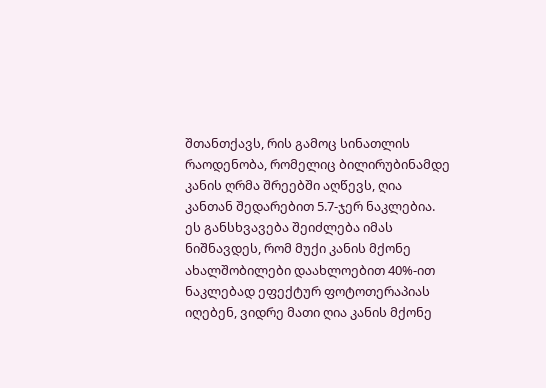შთანთქავს, რის გამოც სინათლის რაოდენობა, რომელიც ბილირუბინამდე კანის ღრმა შრეებში აღწევს, ღია კანთან შედარებით 5.7-ჯერ ნაკლებია. ეს განსხვავება შეიძლება იმას ნიშნავდეს, რომ მუქი კანის მქონე ახალშობილები დაახლოებით 40%-ით ნაკლებად ეფექტურ ფოტოთერაპიას იღებენ, ვიდრე მათი ღია კანის მქონე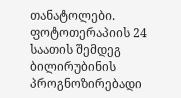თანატოლები. ფოტოთერაპიის 24 საათის შემდეგ ბილირუბინის პროგნოზირებადი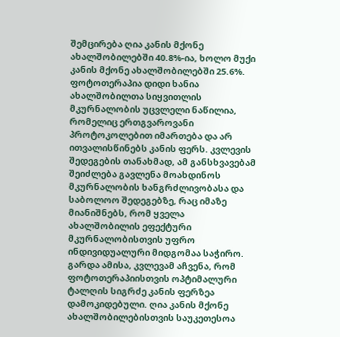შემცირება ღია კანის მქონე ახალშობილებში 40.8%-ია, ხოლო მუქი კანის მქონე ახალშობილებში 25.6%.
ფოტოთერაპია დიდი ხანია ახალშობილთა სიყვითლის მკურნალობის უცვლელი ნაწილია, რომელიც ერთგვაროვანი პროტოკოლებით იმართება და არ ითვალისწინებს კანის ფერს. კვლევის შედეგების თანახმად, ამ განსხვავებამ შეიძლება გავლენა მოახდინოს მკურნალობის ხანგრძლივობასა და საბოლოო შედეგებზე, რაც იმაზე მიანიშნებს, რომ ყველა ახალშობილის ეფექტური მკურნალობისთვის უფრო ინდივიდუალური მიდგომაა საჭირო.
გარდა ამისა, კვლევამ აჩვენა, რომ ფოტოთერაპიისთვის ოპტიმალური ტალღის სიგრძე კანის ფერზეა დამოკიდებული. ღია კანის მქონე ახალშობილებისთვის საუკეთესოა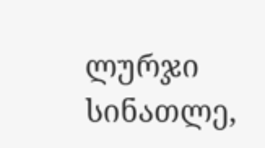ლურჯი სინათლე,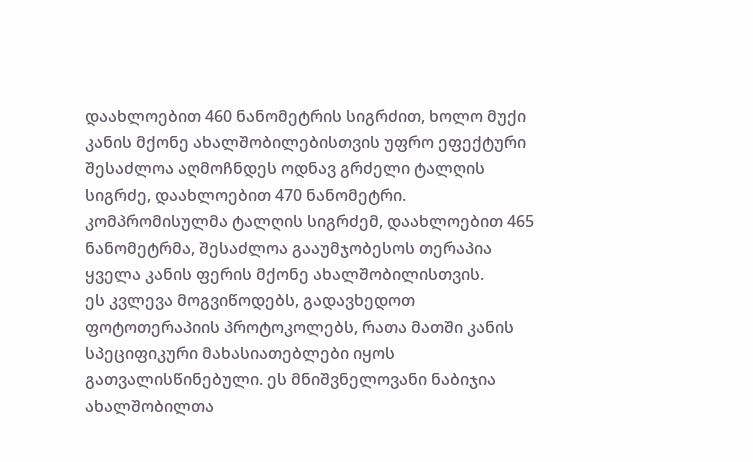დაახლოებით 460 ნანომეტრის სიგრძით, ხოლო მუქი კანის მქონე ახალშობილებისთვის უფრო ეფექტური შესაძლოა აღმოჩნდეს ოდნავ გრძელი ტალღის სიგრძე, დაახლოებით 470 ნანომეტრი. კომპრომისულმა ტალღის სიგრძემ, დაახლოებით 465 ნანომეტრმა, შესაძლოა გააუმჯობესოს თერაპია ყველა კანის ფერის მქონე ახალშობილისთვის.
ეს კვლევა მოგვიწოდებს, გადავხედოთ ფოტოთერაპიის პროტოკოლებს, რათა მათში კანის სპეციფიკური მახასიათებლები იყოს გათვალისწინებული. ეს მნიშვნელოვანი ნაბიჯია ახალშობილთა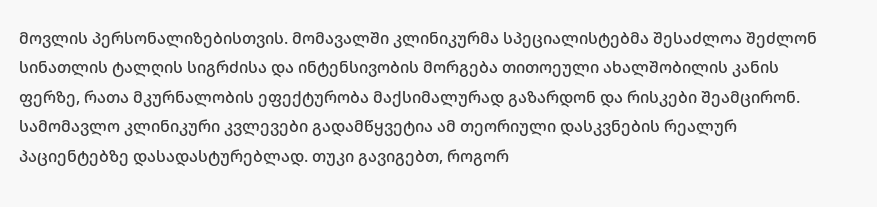მოვლის პერსონალიზებისთვის. მომავალში კლინიკურმა სპეციალისტებმა შესაძლოა შეძლონ სინათლის ტალღის სიგრძისა და ინტენსივობის მორგება თითოეული ახალშობილის კანის ფერზე, რათა მკურნალობის ეფექტურობა მაქსიმალურად გაზარდონ და რისკები შეამცირონ.
სამომავლო კლინიკური კვლევები გადამწყვეტია ამ თეორიული დასკვნების რეალურ პაციენტებზე დასადასტურებლად. თუკი გავიგებთ, როგორ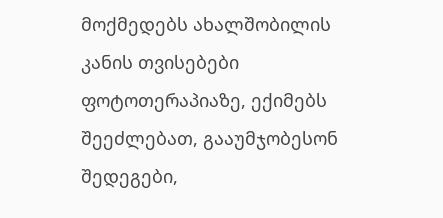მოქმედებს ახალშობილის კანის თვისებები ფოტოთერაპიაზე, ექიმებს შეეძლებათ, გააუმჯობესონ შედეგები,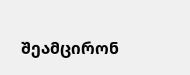შეამცირონ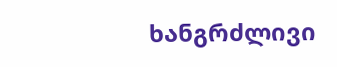ხანგრძლივი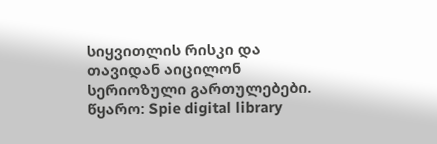სიყვითლის რისკი და თავიდან აიცილონ სერიოზული გართულებები.
წყარო: Spie digital library